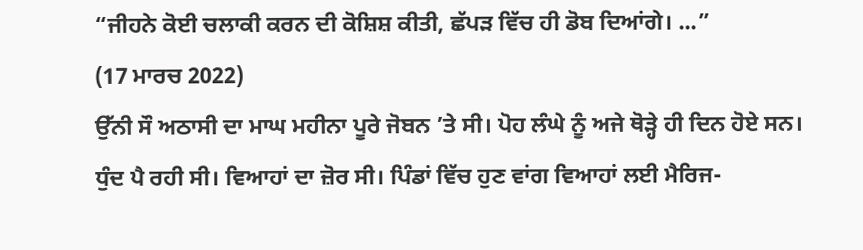“ਜੀਹਨੇ ਕੋਈ ਚਲਾਕੀ ਕਰਨ ਦੀ ਕੋਸ਼ਿਸ਼ ਕੀਤੀ, ਛੱਪੜ ਵਿੱਚ ਹੀ ਡੋਬ ਦਿਆਂਗੇ। ...”
(17 ਮਾਰਚ 2022)
ਉੱਨੀ ਸੌ ਅਠਾਸੀ ਦਾ ਮਾਘ ਮਹੀਨਾ ਪੂਰੇ ਜੋਬਨ ’ਤੇ ਸੀ। ਪੋਹ ਲੰਘੇ ਨੂੰ ਅਜੇ ਥੋੜ੍ਹੇ ਹੀ ਦਿਨ ਹੋਏ ਸਨ। ਧੁੰਦ ਪੈ ਰਹੀ ਸੀ। ਵਿਆਹਾਂ ਦਾ ਜ਼ੋਰ ਸੀ। ਪਿੰਡਾਂ ਵਿੱਚ ਹੁਣ ਵਾਂਗ ਵਿਆਹਾਂ ਲਈ ਮੈਰਿਜ-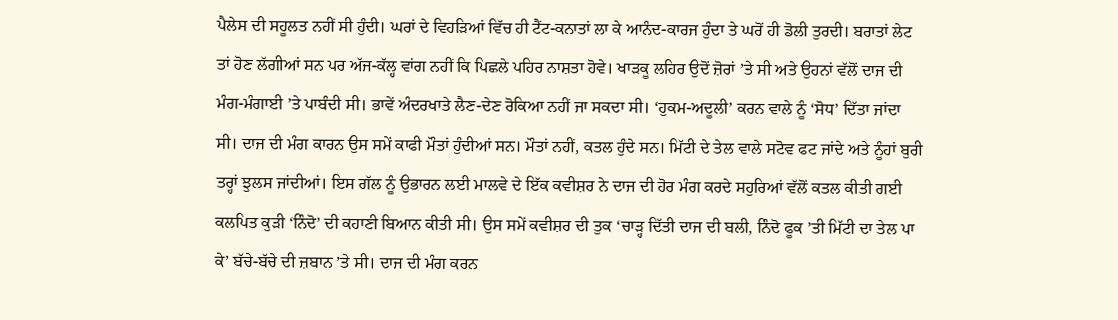ਪੈਲੇਸ ਦੀ ਸਹੂਲਤ ਨਹੀਂ ਸੀ ਹੁੰਦੀ। ਘਰਾਂ ਦੇ ਵਿਹੜਿਆਂ ਵਿੱਚ ਹੀ ਟੈਂਟ-ਕਨਾਤਾਂ ਲਾ ਕੇ ਆਨੰਦ-ਕਾਰਜ ਹੁੰਦਾ ਤੇ ਘਰੋਂ ਹੀ ਡੋਲੀ ਤੁਰਦੀ। ਬਰਾਤਾਂ ਲੇਟ ਤਾਂ ਹੋਣ ਲੱਗੀਆਂ ਸਨ ਪਰ ਅੱਜ-ਕੱਲ੍ਹ ਵਾਂਗ ਨਹੀਂ ਕਿ ਪਿਛਲੇ ਪਹਿਰ ਨਾਸ਼ਤਾ ਹੋਵੇ। ਖਾੜਕੂ ਲਹਿਰ ਉਦੋਂ ਜ਼ੋਰਾਂ ’ਤੇ ਸੀ ਅਤੇ ਉਹਨਾਂ ਵੱਲੋਂ ਦਾਜ ਦੀ ਮੰਗ-ਮੰਗਾਈ ’ਤੇ ਪਾਬੰਦੀ ਸੀ। ਭਾਵੇਂ ਅੰਦਰਖਾਤੇ ਲੈਣ-ਦੇਣ ਰੋਕਿਆ ਨਹੀਂ ਜਾ ਸਕਦਾ ਸੀ। ‘ਹੁਕਮ-ਅਦੂਲੀ’ ਕਰਨ ਵਾਲੇ ਨੂੰ ‘ਸੋਧ’ ਦਿੱਤਾ ਜਾਂਦਾ ਸੀ। ਦਾਜ ਦੀ ਮੰਗ ਕਾਰਨ ਉਸ ਸਮੇਂ ਕਾਫੀ ਮੌਤਾਂ ਹੁੰਦੀਆਂ ਸਨ। ਮੌਤਾਂ ਨਹੀਂ, ਕਤਲ ਹੁੰਦੇ ਸਨ। ਮਿੱਟੀ ਦੇ ਤੇਲ ਵਾਲੇ ਸਟੋਵ ਫਟ ਜਾਂਦੇ ਅਤੇ ਨੂੰਹਾਂ ਬੁਰੀ ਤਰ੍ਹਾਂ ਝੁਲਸ ਜਾਂਦੀਆਂ। ਇਸ ਗੱਲ ਨੂੰ ਉਭਾਰਨ ਲਈ ਮਾਲਵੇ ਦੇ ਇੱਕ ਕਵੀਸ਼ਰ ਨੇ ਦਾਜ ਦੀ ਹੋਰ ਮੰਗ ਕਰਦੇ ਸਹੁਰਿਆਂ ਵੱਲੋਂ ਕਤਲ ਕੀਤੀ ਗਈ ਕਲਪਿਤ ਕੁੜੀ ‘ਨਿੰਦੋ’ ਦੀ ਕਹਾਣੀ ਬਿਆਨ ਕੀਤੀ ਸੀ। ਉਸ ਸਮੇਂ ਕਵੀਸ਼ਰ ਦੀ ਤੁਕ ‘ਚਾੜ੍ਹ ਦਿੱਤੀ ਦਾਜ ਦੀ ਬਲੀ, ਨਿੰਦੋ ਫੂਕ ’ਤੀ ਮਿੱਟੀ ਦਾ ਤੇਲ ਪਾ ਕੇ’ ਬੱਚੇ-ਬੱਚੇ ਦੀ ਜ਼ਬਾਨ ’ਤੇ ਸੀ। ਦਾਜ ਦੀ ਮੰਗ ਕਰਨ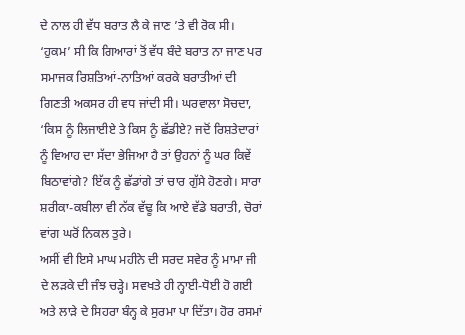ਦੇ ਨਾਲ ਹੀ ਵੱਧ ਬਰਾਤ ਲੈ ਕੇ ਜਾਣ ’ਤੇ ਵੀ ਰੋਕ ਸੀ। ‘ਹੁਕਮ’ ਸੀ ਕਿ ਗਿਆਰਾਂ ਤੋਂ ਵੱਧ ਬੰਦੇ ਬਰਾਤ ਨਾ ਜਾਣ ਪਰ ਸਮਾਜਕ ਰਿਸ਼ਤਿਆਂ-ਨਾਤਿਆਂ ਕਰਕੇ ਬਰਾਤੀਆਂ ਦੀ ਗਿਣਤੀ ਅਕਸਰ ਹੀ ਵਧ ਜਾਂਦੀ ਸੀ। ਘਰਵਾਲਾ ਸੋਚਦਾ, ‘ਕਿਸ ਨੂੰ ਲਿਜਾਈਏ ਤੇ ਕਿਸ ਨੂੰ ਛੱਡੀਏ? ਜਦੋਂ ਰਿਸ਼ਤੇਦਾਰਾਂ ਨੂੰ ਵਿਆਹ ਦਾ ਸੱਦਾ ਭੇਜਿਆ ਹੈ ਤਾਂ ਉਹਨਾਂ ਨੂੰ ਘਰ ਕਿਵੇਂ ਬਿਠਾਵਾਂਗੇ? ਇੱਕ ਨੂੰ ਛੱਡਾਂਗੇ ਤਾਂ ਚਾਰ ਗੁੱਸੇ ਹੋਣਗੇ। ਸਾਰਾ ਸ਼ਰੀਕਾ-ਕਬੀਲਾ ਵੀ ਨੱਕ ਵੱਢੂ ਕਿ ਆਏ ਵੱਡੇ ਬਰਾਤੀ, ਚੋਰਾਂ ਵਾਂਗ ਘਰੋਂ ਨਿਕਲ ਤੁਰੇ।
ਅਸੀਂ ਵੀ ਇਸੇ ਮਾਘ ਮਹੀਨੇ ਦੀ ਸਰਦ ਸਵੇਰ ਨੂੰ ਮਾਮਾ ਜੀ ਦੇ ਲੜਕੇ ਦੀ ਜੰਝ ਚੜ੍ਹੇ। ਸਵਖਤੇ ਹੀ ਨ੍ਹਾਈ-ਧੋਈ ਹੋ ਗਈ ਅਤੇ ਲਾੜੇ ਦੇ ਸਿਹਰਾ ਬੰਨ੍ਹ ਕੇ ਸੁਰਮਾ ਪਾ ਦਿੱਤਾ। ਹੋਰ ਰਸਮਾਂ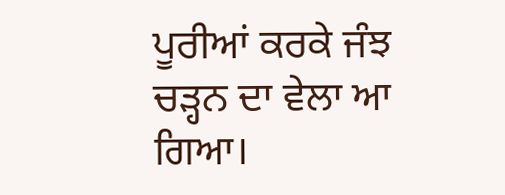ਪੂਰੀਆਂ ਕਰਕੇ ਜੰਝ ਚੜ੍ਹਨ ਦਾ ਵੇਲਾ ਆ ਗਿਆ।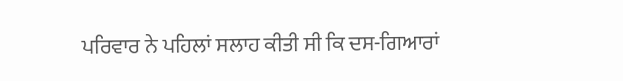ਪਰਿਵਾਰ ਨੇ ਪਹਿਲਾਂ ਸਲਾਹ ਕੀਤੀ ਸੀ ਕਿ ਦਸ-ਗਿਆਰਾਂ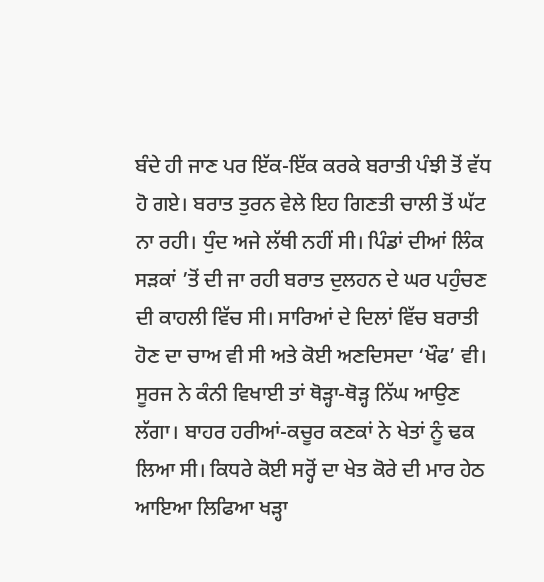ਬੰਦੇ ਹੀ ਜਾਣ ਪਰ ਇੱਕ-ਇੱਕ ਕਰਕੇ ਬਰਾਤੀ ਪੰਝੀ ਤੋਂ ਵੱਧ ਹੋ ਗਏ। ਬਰਾਤ ਤੁਰਨ ਵੇਲੇ ਇਹ ਗਿਣਤੀ ਚਾਲੀ ਤੋਂ ਘੱਟ ਨਾ ਰਹੀ। ਧੁੰਦ ਅਜੇ ਲੱਥੀ ਨਹੀਂ ਸੀ। ਪਿੰਡਾਂ ਦੀਆਂ ਲਿੰਕ ਸੜਕਾਂ ’ਤੋਂ ਦੀ ਜਾ ਰਹੀ ਬਰਾਤ ਦੁਲਹਨ ਦੇ ਘਰ ਪਹੁੰਚਣ ਦੀ ਕਾਹਲੀ ਵਿੱਚ ਸੀ। ਸਾਰਿਆਂ ਦੇ ਦਿਲਾਂ ਵਿੱਚ ਬਰਾਤੀ ਹੋਣ ਦਾ ਚਾਅ ਵੀ ਸੀ ਅਤੇ ਕੋਈ ਅਣਦਿਸਦਾ ‘ਖੌਫ’ ਵੀ। ਸੂਰਜ ਨੇ ਕੰਨੀ ਵਿਖਾਈ ਤਾਂ ਥੋੜ੍ਹਾ-ਥੋੜ੍ਹ ਨਿੱਘ ਆਉਣ ਲੱਗਾ। ਬਾਹਰ ਹਰੀਆਂ-ਕਚੂਰ ਕਣਕਾਂ ਨੇ ਖੇਤਾਂ ਨੂੰ ਢਕ ਲਿਆ ਸੀ। ਕਿਧਰੇ ਕੋਈ ਸਰ੍ਹੋਂ ਦਾ ਖੇਤ ਕੋਰੇ ਦੀ ਮਾਰ ਹੇਠ ਆਇਆ ਲਿਫਿਆ ਖੜ੍ਹਾ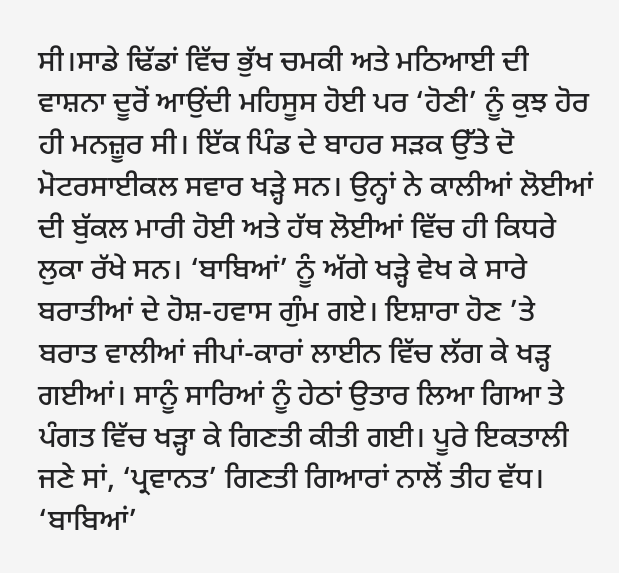ਸੀ।ਸਾਡੇ ਢਿੱਡਾਂ ਵਿੱਚ ਭੁੱਖ ਚਮਕੀ ਅਤੇ ਮਠਿਆਈ ਦੀ ਵਾਸ਼ਨਾ ਦੂਰੋਂ ਆਉਂਦੀ ਮਹਿਸੂਸ ਹੋਈ ਪਰ ‘ਹੋਣੀ’ ਨੂੰ ਕੁਝ ਹੋਰ ਹੀ ਮਨਜ਼ੂਰ ਸੀ। ਇੱਕ ਪਿੰਡ ਦੇ ਬਾਹਰ ਸੜਕ ਉੱਤੇ ਦੋ ਮੋਟਰਸਾਈਕਲ ਸਵਾਰ ਖੜ੍ਹੇ ਸਨ। ਉਨ੍ਹਾਂ ਨੇ ਕਾਲੀਆਂ ਲੋਈਆਂ ਦੀ ਬੁੱਕਲ ਮਾਰੀ ਹੋਈ ਅਤੇ ਹੱਥ ਲੋਈਆਂ ਵਿੱਚ ਹੀ ਕਿਧਰੇ ਲੁਕਾ ਰੱਖੇ ਸਨ। ‘ਬਾਬਿਆਂ’ ਨੂੰ ਅੱਗੇ ਖੜ੍ਹੇ ਵੇਖ ਕੇ ਸਾਰੇ ਬਰਾਤੀਆਂ ਦੇ ਹੋਸ਼-ਹਵਾਸ ਗੁੰਮ ਗਏ। ਇਸ਼ਾਰਾ ਹੋਣ ’ਤੇ ਬਰਾਤ ਵਾਲੀਆਂ ਜੀਪਾਂ-ਕਾਰਾਂ ਲਾਈਨ ਵਿੱਚ ਲੱਗ ਕੇ ਖੜ੍ਹ ਗਈਆਂ। ਸਾਨੂੰ ਸਾਰਿਆਂ ਨੂੰ ਹੇਠਾਂ ਉਤਾਰ ਲਿਆ ਗਿਆ ਤੇ ਪੰਗਤ ਵਿੱਚ ਖੜ੍ਹਾ ਕੇ ਗਿਣਤੀ ਕੀਤੀ ਗਈ। ਪੂਰੇ ਇਕਤਾਲੀ ਜਣੇ ਸਾਂ, ‘ਪ੍ਰਵਾਨਤ’ ਗਿਣਤੀ ਗਿਆਰਾਂ ਨਾਲੋਂ ਤੀਹ ਵੱਧ।
‘ਬਾਬਿਆਂ’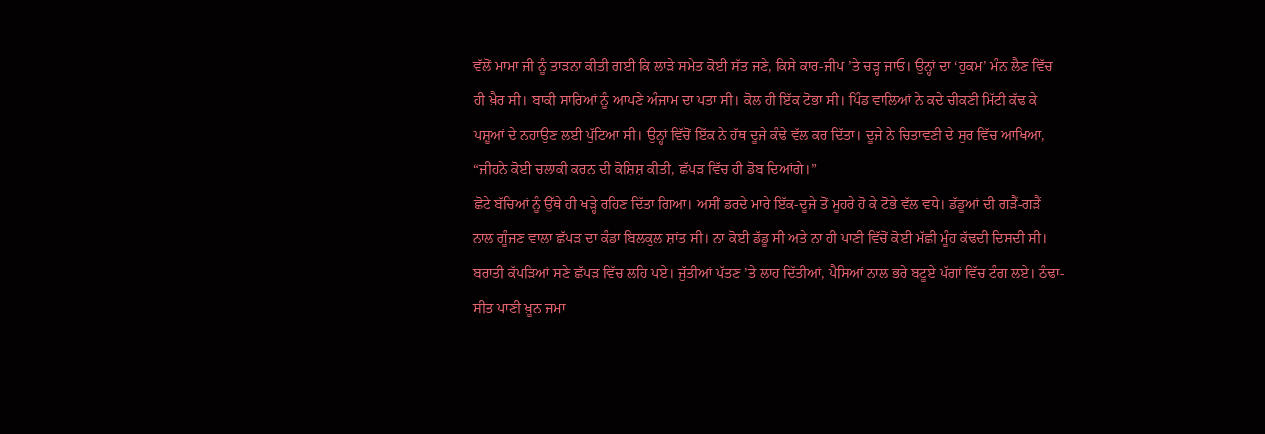ਵੱਲੋਂ ਮਾਮਾ ਜੀ ਨੂੰ ਤਾੜਨਾ ਕੀਤੀ ਗਈ ਕਿ ਲਾੜੇ ਸਮੇਤ ਕੋਈ ਸੱਤ ਜਣੇ, ਕਿਸੇ ਕਾਰ-ਜੀਪ ’ਤੇ ਚੜ੍ਹ ਜਾਓ। ਉਨ੍ਹਾਂ ਦਾ ‘ਹੁਕਮ’ ਮੰਨ ਲੈਣ ਵਿੱਚ ਹੀ ਖ਼ੈਰ ਸੀ। ਬਾਕੀ ਸਾਰਿਆਂ ਨੂੰ ਆਪਣੇ ਅੰਜਾਮ ਦਾ ਪਤਾ ਸੀ। ਕੋਲ ਹੀ ਇੱਕ ਟੋਭਾ ਸੀ। ਪਿੰਡ ਵਾਲਿਆਂ ਨੇ ਕਦੇ ਚੀਕਣੀ ਮਿੱਟੀ ਕੱਢ ਕੇ ਪਸ਼ੂਆਂ ਦੇ ਨਹਾਉਣ ਲਈ ਪੁੱਟਿਆ ਸੀ। ਉਨ੍ਹਾਂ ਵਿੱਚੋਂ ਇੱਕ ਨੇ ਹੱਥ ਦੂਜੇ ਕੰਢੇ ਵੱਲ ਕਰ ਦਿੱਤਾ। ਦੂਜੇ ਨੇ ਚਿਤਾਵਣੀ ਦੇ ਸੁਰ ਵਿੱਚ ਆਖਿਆ, “ਜੀਹਨੇ ਕੋਈ ਚਲਾਕੀ ਕਰਨ ਦੀ ਕੋਸ਼ਿਸ਼ ਕੀਤੀ, ਛੱਪੜ ਵਿੱਚ ਹੀ ਡੋਬ ਦਿਆਂਗੇ।”
ਛੋਟੇ ਬੱਚਿਆਂ ਨੂੰ ਉੱਥੇ ਹੀ ਖੜ੍ਹੇ ਰਹਿਣ ਦਿੱਤਾ ਗਿਆ। ਅਸੀਂ ਡਰਦੇ ਮਾਰੇ ਇੱਕ-ਦੂਜੇ ਤੋਂ ਮੂਹਰੇ ਹੋ ਕੇ ਟੋਭੇ ਵੱਲ ਵਧੇ। ਡੱਡੂਆਂ ਦੀ ਗੜੈਂ-ਗੜੈਂ ਨਾਲ ਗੂੰਜਣ ਵਾਲਾ ਛੱਪੜ ਦਾ ਕੰਡਾ ਬਿਲਕੁਲ ਸ਼ਾਂਤ ਸੀ। ਨਾ ਕੋਈ ਡੱਡੂ ਸੀ ਅਤੇ ਨਾ ਹੀ ਪਾਣੀ ਵਿੱਚੋਂ ਕੋਈ ਮੱਛੀ ਮੂੰਹ ਕੱਢਦੀ ਦਿਸਦੀ ਸੀ। ਬਰਾਤੀ ਕੱਪੜਿਆਂ ਸਣੇ ਛੱਪੜ ਵਿੱਚ ਲਹਿ ਪਏ। ਜੁੱਤੀਆਂ ਪੱਤਣ ’ਤੇ ਲਾਹ ਦਿੱਤੀਆਂ, ਪੈਸਿਆਂ ਨਾਲ ਭਰੇ ਬਟੂਏ ਪੱਗਾਂ ਵਿੱਚ ਟੰਗ ਲਏ। ਠੰਢਾ-ਸੀਤ ਪਾਣੀ ਖ਼ੂਨ ਜਮਾ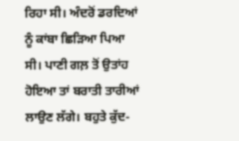ਰਿਹਾ ਸੀ। ਅੰਦਰੋਂ ਡਰਦਿਆਂ ਨੂੰ ਕਾਂਬਾ ਛਿੜਿਆ ਪਿਆ ਸੀ। ਪਾਣੀ ਗਲ਼ ਤੋਂ ਉਤਾਂਹ ਹੋਇਆ ਤਾਂ ਬਰਾਤੀ ਤਾਰੀਆਂ ਲਾਉਣ ਲੱਗੇ। ਬਹੁਤੇ ਕੁੱਦ-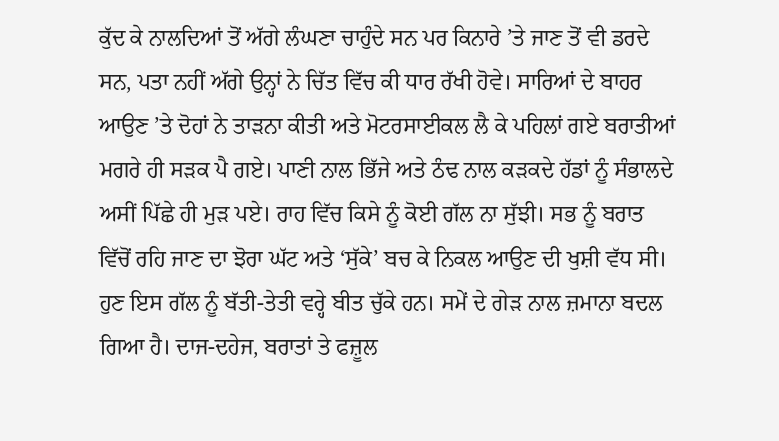ਕੁੱਦ ਕੇ ਨਾਲਦਿਆਂ ਤੋਂ ਅੱਗੇ ਲੰਘਣਾ ਚਾਹੁੰਦੇ ਸਨ ਪਰ ਕਿਨਾਰੇ ’ਤੇ ਜਾਣ ਤੋਂ ਵੀ ਡਰਦੇ ਸਨ, ਪਤਾ ਨਹੀਂ ਅੱਗੇ ਉਨ੍ਹਾਂ ਨੇ ਚਿੱਤ ਵਿੱਚ ਕੀ ਧਾਰ ਰੱਖੀ ਹੋਵੇ। ਸਾਰਿਆਂ ਦੇ ਬਾਹਰ ਆਉਣ ’ਤੇ ਦੋਹਾਂ ਨੇ ਤਾੜਨਾ ਕੀਤੀ ਅਤੇ ਮੋਟਰਸਾਈਕਲ ਲੈ ਕੇ ਪਹਿਲਾਂ ਗਏ ਬਰਾਤੀਆਂ ਮਗਰੇ ਹੀ ਸੜਕ ਪੈ ਗਏ। ਪਾਣੀ ਨਾਲ ਭਿੱਜੇ ਅਤੇ ਠੰਢ ਨਾਲ ਕੜਕਦੇ ਹੱਡਾਂ ਨੂੰ ਸੰਭਾਲਦੇ ਅਸੀਂ ਪਿੱਛੇ ਹੀ ਮੁੜ ਪਏ। ਰਾਹ ਵਿੱਚ ਕਿਸੇ ਨੂੰ ਕੋਈ ਗੱਲ ਨਾ ਸੁੱਝੀ। ਸਭ ਨੂੰ ਬਰਾਤ ਵਿੱਚੋਂ ਰਹਿ ਜਾਣ ਦਾ ਝੋਰਾ ਘੱਟ ਅਤੇ ‘ਸੁੱਕੇ’ ਬਚ ਕੇ ਨਿਕਲ ਆਉਣ ਦੀ ਖੁਸ਼ੀ ਵੱਧ ਸੀ।
ਹੁਣ ਇਸ ਗੱਲ ਨੂੰ ਬੱਤੀ-ਤੇਤੀ ਵਰ੍ਹੇ ਬੀਤ ਚੁੱਕੇ ਹਨ। ਸਮੇਂ ਦੇ ਗੇੜ ਨਾਲ ਜ਼ਮਾਨਾ ਬਦਲ ਗਿਆ ਹੈ। ਦਾਜ-ਦਹੇਜ, ਬਰਾਤਾਂ ਤੇ ਫਜ਼ੂਲ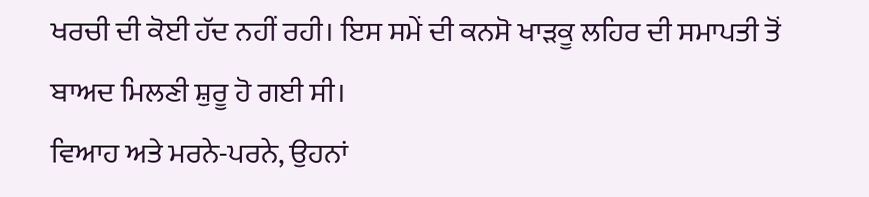ਖਰਚੀ ਦੀ ਕੋਈ ਹੱਦ ਨਹੀਂ ਰਹੀ। ਇਸ ਸਮੇਂ ਦੀ ਕਨਸੋ ਖਾੜਕੂ ਲਹਿਰ ਦੀ ਸਮਾਪਤੀ ਤੋਂ ਬਾਅਦ ਮਿਲਣੀ ਸ਼ੁਰੂ ਹੋ ਗਈ ਸੀ।
ਵਿਆਹ ਅਤੇ ਮਰਨੇ-ਪਰਨੇ, ਉਹਨਾਂ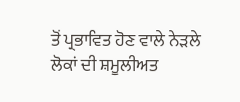ਤੋਂ ਪ੍ਰਭਾਵਿਤ ਹੋਣ ਵਾਲੇ ਨੇੜਲੇ ਲੋਕਾਂ ਦੀ ਸ਼ਮੂਲੀਅਤ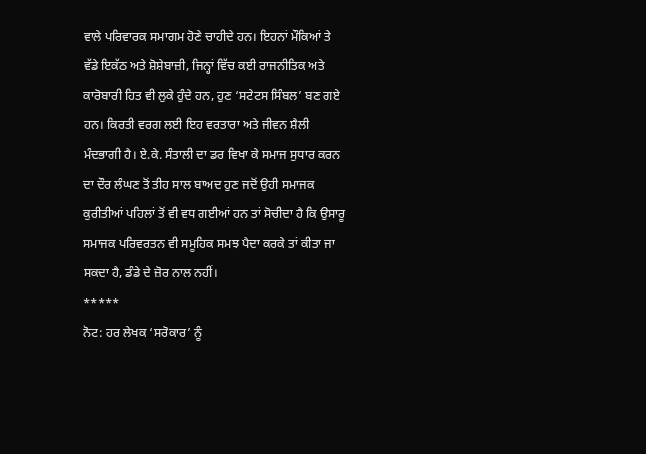ਵਾਲੇ ਪਰਿਵਾਰਕ ਸਮਾਗਮ ਹੋਣੇ ਚਾਹੀਦੇ ਹਨ। ਇਹਨਾਂ ਮੌਕਿਆਂ ਤੇ ਵੱਡੇ ਇਕੱਠ ਅਤੇ ਸ਼ੋਸ਼ੇਬਾਜ਼ੀ, ਜਿਨ੍ਹਾਂ ਵਿੱਚ ਕਈ ਰਾਜਨੀਤਿਕ ਅਤੇ ਕਾਰੋਬਾਰੀ ਹਿਤ ਵੀ ਲੁਕੇ ਹੁੰਦੇ ਹਨ, ਹੁਣ ‘ਸਟੇਟਸ ਸਿੰਬਲ’ ਬਣ ਗਏ ਹਨ। ਕਿਰਤੀ ਵਰਗ ਲਈ ਇਹ ਵਰਤਾਰਾ ਅਤੇ ਜੀਵਨ ਸ਼ੈਲੀ ਮੰਦਭਾਗੀ ਹੈ। ਏ.ਕੇ. ਸੰਤਾਲੀ ਦਾ ਡਰ ਵਿਖਾ ਕੇ ਸਮਾਜ ਸੁਧਾਰ ਕਰਨ ਦਾ ਦੌਰ ਲੰਘਣ ਤੋਂ ਤੀਹ ਸਾਲ ਬਾਅਦ ਹੁਣ ਜਦੋਂ ਉਹੀ ਸਮਾਜਕ ਕੁਰੀਤੀਆਂ ਪਹਿਲਾਂ ਤੋਂ ਵੀ ਵਧ ਗਈਆਂ ਹਨ ਤਾਂ ਸੋਚੀਦਾ ਹੈ ਕਿ ਉਸਾਰੂ ਸਮਾਜਕ ਪਰਿਵਰਤਨ ਵੀ ਸਮੂਹਿਕ ਸਮਝ ਪੈਦਾ ਕਰਕੇ ਤਾਂ ਕੀਤਾ ਜਾ ਸਕਦਾ ਹੈ, ਡੰਡੇ ਦੇ ਜ਼ੋਰ ਨਾਲ ਨਹੀਂ।
*****
ਨੋਟ: ਹਰ ਲੇਖਕ ‘ਸਰੋਕਾਰ’ ਨੂੰ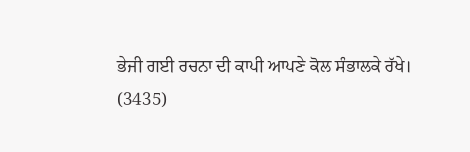ਭੇਜੀ ਗਈ ਰਚਨਾ ਦੀ ਕਾਪੀ ਆਪਣੇ ਕੋਲ ਸੰਭਾਲਕੇ ਰੱਖੇ।
(3435)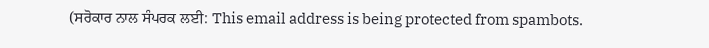(ਸਰੋਕਾਰ ਨਾਲ ਸੰਪਰਕ ਲਈ: This email address is being protected from spambots.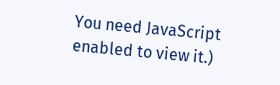You need JavaScript enabled to view it.)